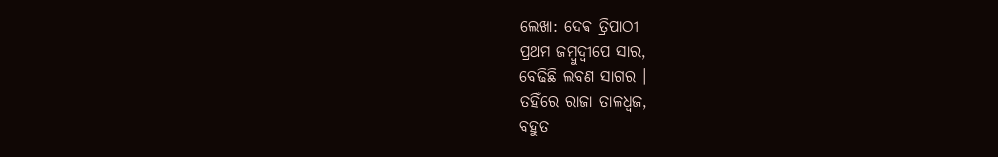ଲେଖା: ଦେଵ ତ୍ରିପାଠୀ
ପ୍ରଥମ ଜମ୍ବୁଦ୍ଵୀପେ ସାର,
ବେଢିଛି ଲବଣ ସାଗର ।
ତହିଁରେ ରାଜା ତାଳଧ୍ୱଜ,
ବହୁତ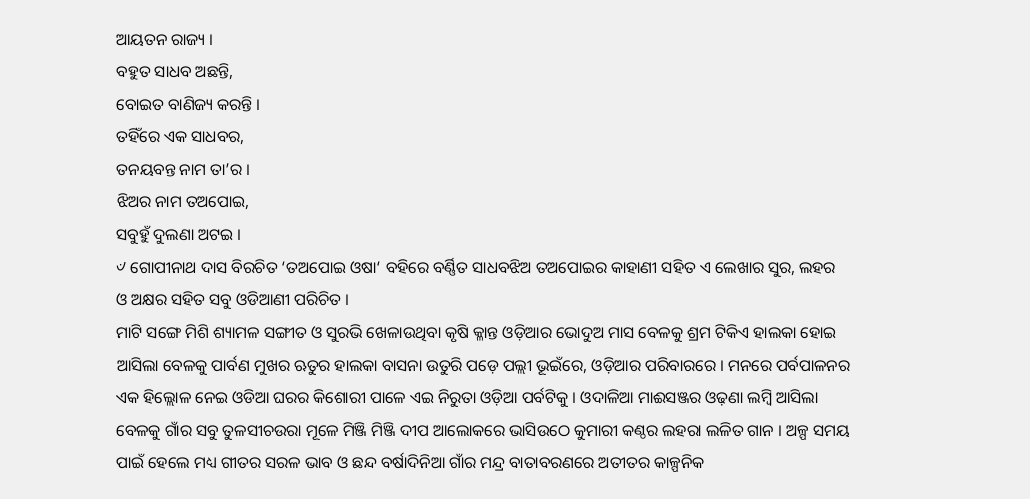ଆୟତନ ରାଜ୍ୟ ।
ବହୁତ ସାଧବ ଅଛନ୍ତି,
ବୋଇତ ବାଣିଜ୍ୟ କରନ୍ତି ।
ତହିଁରେ ଏକ ସାଧବର,
ତନୟବନ୍ତ ନାମ ତା’ର ।
ଝିଅର ନାମ ତଅପୋଇ,
ସବୁହୁଁ ଦୁଲଣା ଅଟଇ ।
୰ ଗୋପୀନାଥ ଦାସ ବିରଚିତ ‘ତଅପୋଇ ଓଷା‘ ବହିରେ ବର୍ଣ୍ଣିତ ସାଧବଝିଅ ତଅପୋଇର କାହାଣୀ ସହିତ ଏ ଲେଖାର ସୁର, ଲହର ଓ ଅକ୍ଷର ସହିତ ସବୁ ଓଡିଆଣୀ ପରିଚିତ ।
ମାଟି ସଙ୍ଗେ ମିଶି ଶ୍ୟାମଳ ସଙ୍ଗୀତ ଓ ସୁରଭି ଖେଳାଉଥିବା କୃଷି କ୍ଳାନ୍ତ ଓଡ଼ିଆର ଭୋଦୁଅ ମାସ ବେଳକୁ ଶ୍ରମ ଟିକିଏ ହାଲକା ହୋଇ ଆସିଲା ବେଳକୁ ପାର୍ବଣ ମୁଖର ଋତୁର ହାଲକା ବାସନା ଉତୁରି ପଡ଼େ ପଲ୍ଲୀ ଭୂଇଁରେ, ଓଡ଼ିଆର ପରିବାରରେ । ମନରେ ପର୍ବପାଳନର ଏକ ହିଲ୍ଲୋଳ ନେଇ ଓଡିଆ ଘରର କିଶୋରୀ ପାଳେ ଏଇ ନିରୁତା ଓଡ଼ିଆ ପର୍ବଟିକୁ । ଓଦାଳିଆ ମାଈସଞ୍ଜର ଓଢ଼ଣା ଲମ୍ବି ଆସିଲା ବେଳକୁ ଗାଁର ସବୁ ତୁଳସୀଚଉରା ମୂଳେ ମିଞ୍ଜି ମିଞ୍ଜି ଦୀପ ଆଲୋକରେ ଭାସିଉଠେ କୁମାରୀ କଣ୍ଠର ଲହରା ଲଳିତ ଗାନ । ଅଳ୍ପ ସମୟ ପାଇଁ ହେଲେ ମଧ୍ୟ ଗୀତର ସରଳ ଭାବ ଓ ଛନ୍ଦ ବର୍ଷାଦିନିଆ ଗାଁର ମନ୍ଦ୍ର ବାତାବରଣରେ ଅତୀତର କାଳ୍ପନିକ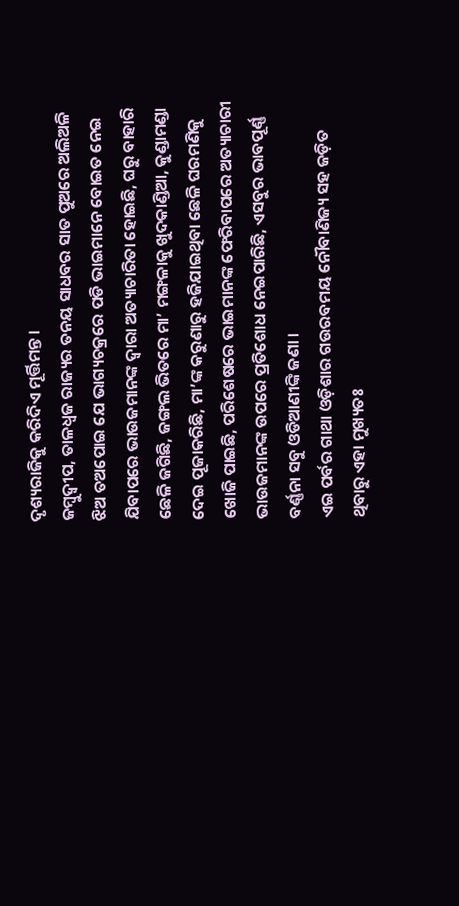ଦୃଶ୍ୟରାଜିକୁ କରିଦିଏ ମୂର୍ତ୍ତିମନ୍ତ ।
ଜମ୍ବୁଦ୍ଵୀପ, ତାଳଧ୍ୱଜ ରାଜ୍ୟର ତନୟ ସାଧବର ସାତ ପୁଅରେ ଅଲିଅଳି ଝିଅ ତଅପୋଇ ଯେ ଭାଗ୍ୟଚକ୍ରରେ ପଡି ଭାଇମାନେ ବୋଇତ ନେଇ ଯିବାପରେ ଭାଉଜମାନଙ୍କ ଦ୍ଵାରା ଅତ୍ୟାଚାରିତା ହୋଇଛି, ଘରୁ ବାହାରି ଛେଳି ଜଗିଛି, ଜଙ୍ଗଲ ଭିତରେ ମା’ ମଙ୍ଗଳାକୁ ଖୁଦକାଣ୍ଡିଆ, କୁଣ୍ଡାମଣ୍ଡା ଦେଇ ପୂଜାକରିଛି, ମା’ଙ୍କ କରୁଣାରୁ ହଜିଯାଇଥିବା ଛେଳି ଘରମଣିକୁ ଖୋଜି ପାଇଛି, ପରିଶେଷରେ ଭାଇମାନଙ୍କ ଫେରିବାପରେ ଅତ୍ୟାଚାରୀ ଭାଉଜମାନଙ୍କ ଉପରେ ପ୍ରତିଶୋଧ ନେଇପାରିଛି, ଏସବୁର ଭାବପୂର୍ଣ୍ଣ ବର୍ଣ୍ଣନା ସବୁ ଓଡିଆଣୀଙ୍କି ଜଣା ।
ଏଇ ପର୍ବର ଗାଥା ଓଡ଼ିଶାର ଗଉରବମୟ ନୌବାଣିଜ୍ୟ ସହ ଜଡ଼ିତ ଥିବାରୁ ଏହା ମୁଖ୍ୟତଃ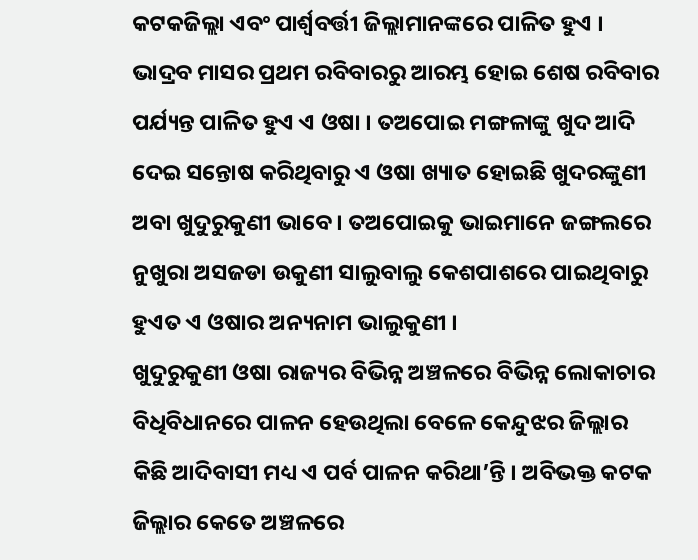କଟକଜିଲ୍ଲା ଏବଂ ପାର୍ଶ୍ଵବର୍ତ୍ତୀ ଜିଲ୍ଲାମାନଙ୍କରେ ପାଳିତ ହୁଏ । ଭାଦ୍ରବ ମାସର ପ୍ରଥମ ରବିବାରରୁ ଆରମ୍ଭ ହୋଇ ଶେଷ ରବିବାର ପର୍ଯ୍ୟନ୍ତ ପାଳିତ ହୁଏ ଏ ଓଷା । ତଅପୋଇ ମଙ୍ଗଳାଙ୍କୁ ଖୁଦ ଆଦି ଦେଇ ସନ୍ତୋଷ କରିଥିବାରୁ ଏ ଓଷା ଖ୍ୟାତ ହୋଇଛି ଖୁଦରଙ୍କୁଣୀ ଅବା ଖୁଦୁରୁକୁଣୀ ଭାବେ । ତଅପୋଇକୁ ଭାଇମାନେ ଜଙ୍ଗଲରେ ନୁଖୁରା ଅସଜଡା ଉକୁଣୀ ସାଲୁବାଲୁ କେଶପାଶରେ ପାଇଥିବାରୁ ହୁଏତ ଏ ଓଷାର ଅନ୍ୟନାମ ଭାଲୁକୁଣୀ ।
ଖୁଦୁରୁକୁଣୀ ଓଷା ରାଜ୍ୟର ବିଭିନ୍ନ ଅଞ୍ଚଳରେ ବିଭିନ୍ନ ଲୋକାଚାର ବିଧିବିଧାନରେ ପାଳନ ହେଉଥିଲା ବେଳେ କେନ୍ଦୁଝର ଜିଲ୍ଲାର କିଛି ଆଦିବାସୀ ମଧ୍ୟ ଏ ପର୍ବ ପାଳନ କରିଥା’ନ୍ତି । ଅବିଭକ୍ତ କଟକ ଜିଲ୍ଲାର କେତେ ଅଞ୍ଚଳରେ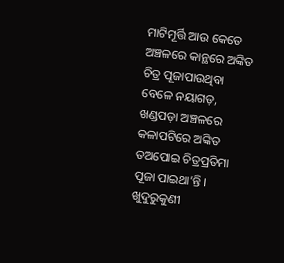ମାଟିମୂର୍ତ୍ତି ଆଉ କେତେ ଅଞ୍ଚଳରେ କାନ୍ଥରେ ଅଙ୍କିତ ଚିତ୍ର ପୂଜାପାଉଥିବା ବେଳେ ନୟାଗଡ଼, ଖଣ୍ଡପଡ଼ା ଅଞ୍ଚଳରେ କଳାପଟିରେ ଅଙ୍କିତ ତଅପୋଇ ଚିତ୍ରପ୍ରତିମା ପୂଜା ପାଇଥା’ନ୍ତି ।
ଖୁଦୁରୁକୁଣୀ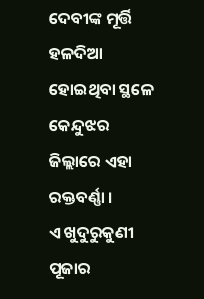ଦେବୀଙ୍କ ମୂର୍ତ୍ତି ହଳଦିଆ ହୋଇଥିବା ସ୍ଥଳେ କେନ୍ଦୁଝର ଜିଲ୍ଲାରେ ଏହା ରକ୍ତବର୍ଣ୍ଣା ।
ଏ ଖୁଦୁରୁକୁଣୀ ପୂଜାର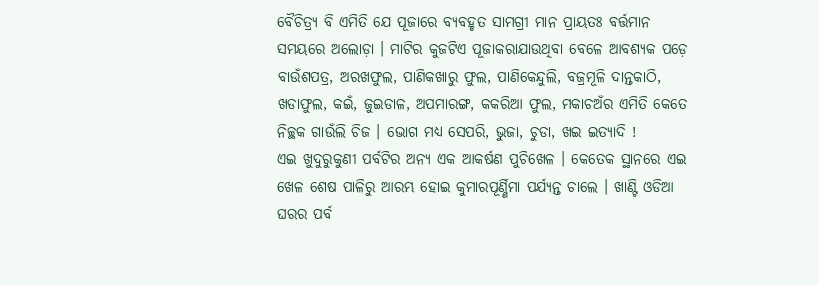ବୈଚିତ୍ର୍ୟ ବି ଏମିତି ଯେ ପୂଜାରେ ବ୍ୟବହୃତ ସାମଗ୍ରୀ ମାନ ପ୍ରାୟତଃ ବର୍ତ୍ତମାନ ସମୟରେ ଅଲୋଡ଼ା । ମାଟିର କୁଜଟିଏ ପୂଜାକରାଯାଉଥିବା ବେଳେ ଆବଶ୍ୟକ ପଡ଼େ ବାଉଁଶପତ୍ର, ଅରଖଫୁଲ, ପାଣିକଖାରୁ ଫୁଲ, ପାଣିକେନ୍ଦୁଲି, ବଜ୍ରମୂଳି ଦାନ୍ତକାଠି, ଖଡାଫୁଲ, କଇଁ, ଜୁଇଡାଳ, ଅପମାରଙ୍ଗ, କକରିଆ ଫୁଲ, ମକାଚଅଁର ଏମିତି କେତେ ନିଚ୍ଛକ ଗାଉଁଲି ଚିଜ । ଭୋଗ ମଧ୍ୟ ସେପରି, ଭୁଜା, ଚୁଡା, ଖଇ ଇତ୍ୟାଦି !
ଏଇ ଖୁଦୁରୁକୁଣୀ ପର୍ବଟିର ଅନ୍ୟ ଏକ ଆକର୍ଷଣ ପୁଚିଖେଳ । କେତେକ ସ୍ଥାନରେ ଏଇ ଖେଳ ଶେଷ ପାଳିରୁ ଆରମ୍ଭ ହୋଇ କୁମାରପୂର୍ଣ୍ଣିମା ପର୍ଯ୍ୟନ୍ତ ଚାଲେ । ଖାଣ୍ଟି ଓଡିଆ ଘରର ପର୍ବ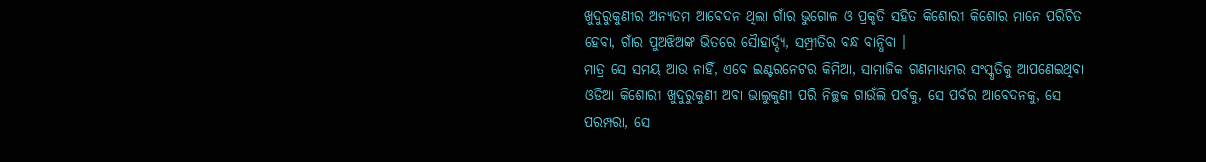ଖୁଦୁରୁକୁଣୀର ଅନ୍ୟତମ ଆବେଦନ ଥିଲା ଗାଁର ଭୁଗୋଳ ଓ ପ୍ରକୃତି ସହିତ କିଶୋରୀ କିଶୋର ମାନେ ପରିଚିତ ହେବା, ଗାଁର ପୁଅଝିଅଙ୍କ ଭିତରେ ସୈାହାର୍ଦ୍ଦ୍ୟ, ସମ୍ପ୍ରୀତିର ବନ୍ଧ ବାନ୍ଧିବା ।
ମାତ୍ର ସେ ସମୟ ଆଉ ନାହିଁ, ଏବେ ଇଣ୍ଟରନେଟର କିମିଆ, ସାମାଜିକ ଗଣମାଧ୍ୟମର ସଂସ୍କୃତିକୁ ଆପଣେଇଥିବା ଓଡିଆ କିଶୋରୀ ଖୁଦୁରୁକୁଣୀ ଅବା ଭାଲୁକୁଣୀ ପରି ନିଚ୍ଛକ ଗାଉଁଲି ପର୍ବକୁ, ସେ ପର୍ବର ଆବେଦନକୁ, ସେ ପରମ୍ପରା, ସେ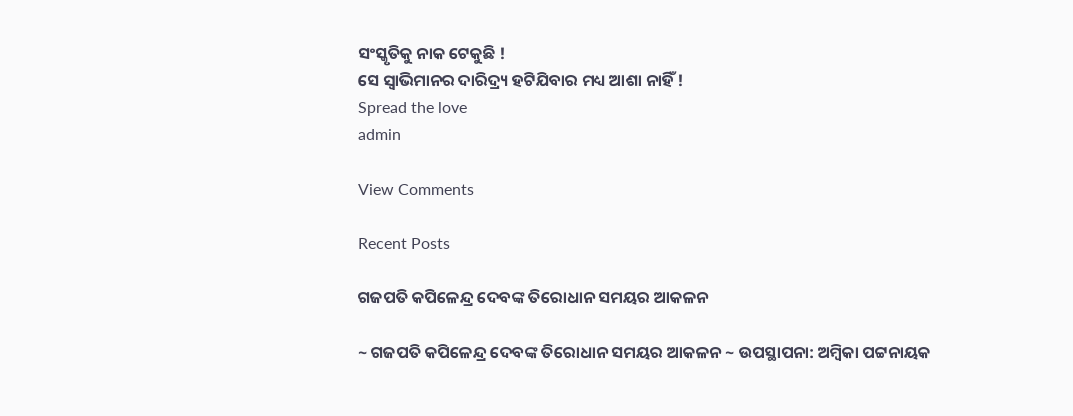ସଂସ୍କୃତିକୁ ନାକ ଟେକୁଛି !
ସେ ସ୍ବାଭିମାନର ଦାରିଦ୍ର୍ୟ ହଟିଯିବାର ମଧ୍ୟ ଆଶା ନାହିଁ !
Spread the love
admin

View Comments

Recent Posts

ଗଜପତି କପିଳେନ୍ଦ୍ର ଦେବଙ୍କ ତିରୋଧାନ ସମୟର ଆକଳନ

~ ଗଜପତି କପିଳେନ୍ଦ୍ର ଦେବଙ୍କ ତିରୋଧାନ ସମୟର ଆକଳନ ~ ଉପସ୍ଥାପନା: ଅମ୍ବିକା ପଟ୍ଟନାୟକ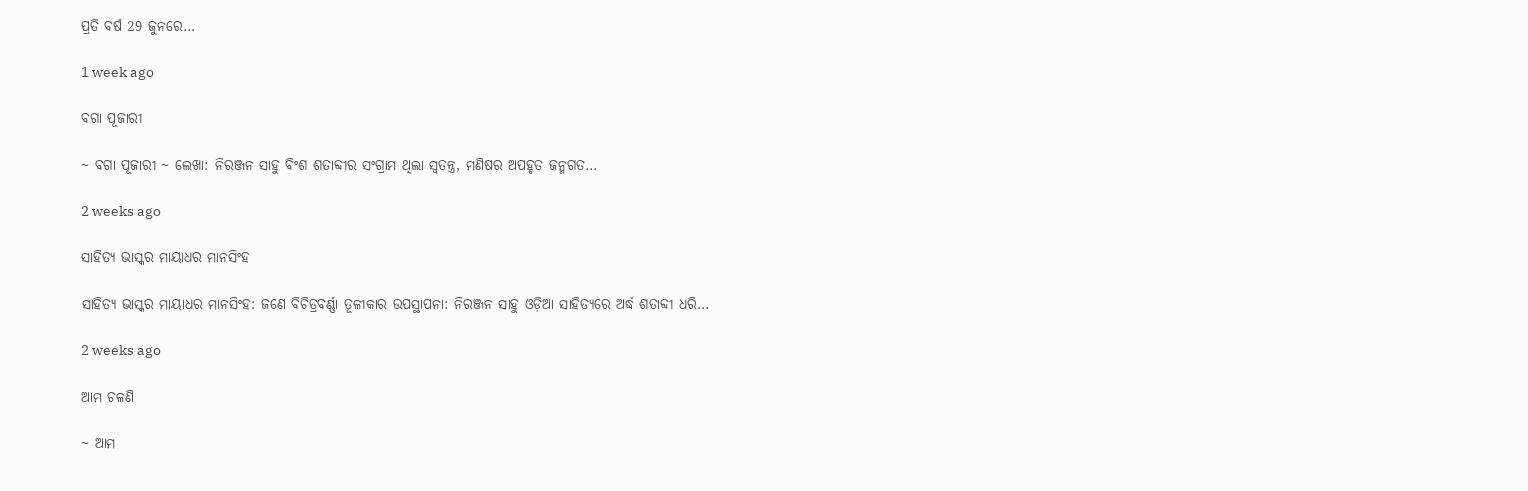ପ୍ରତି ବର୍ଷ 29 ଜୁନରେ…

1 week ago

ବଗା ପୂଜାରୀ

~ ବଗା ପୂଜାରୀ ~ ଲେଖା: ନିରଞ୍ଜନ ସାହୁ ବିଂଶ ଶତାବ୍ଦୀର ସଂଗ୍ରାମ ଥିଲା ସ୍ଵତନ୍ତ୍ର, ମଣିଷର ଅପହୃତ ଜନ୍ମଗତ…

2 weeks ago

ସାହିତ୍ୟ ଭାସ୍କର ମାୟାଧର ମାନସିଂହ

ସାହିତ୍ୟ ଭାସ୍କର ମାୟାଧର ମାନସିଂହ: ଜଣେ ବିଚିତ୍ରବର୍ଣ୍ଣା ତୂଳୀକାର ଉପସ୍ଥାପନା: ନିରଞ୍ଜନ ସାହୁ ଓଡ଼ିଆ ସାହିତ୍ୟରେ ଅର୍ଦ୍ଧ ଶତାବ୍ଦୀ ଧରି…

2 weeks ago

ଆମ ଚଳଣି

~ ଆମ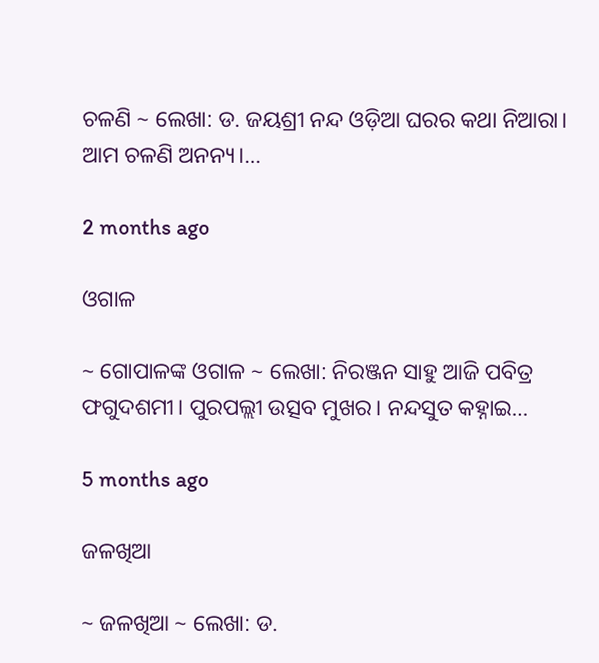ଚଳଣି ~ ଲେଖା: ଡ. ଜୟଶ୍ରୀ ନନ୍ଦ ଓଡ଼ିଆ ଘରର କଥା ନିଆରା। ଆମ ଚଳଣି ଅନନ୍ୟ।…

2 months ago

ଓଗାଳ

~ ଗୋପାଳଙ୍କ ଓଗାଳ ~ ଲେଖା: ନିରଞ୍ଜନ ସାହୁ ଆଜି ପବିତ୍ର ଫଗୁଦଶମୀ। ପୁରପଲ୍ଲୀ ଉତ୍ସବ ମୁଖର। ନନ୍ଦସୁତ କହ୍ନାଇ…

5 months ago

ଜଳଖିଆ

~ ଜଳଖିଆ ~ ଲେଖା: ଡ.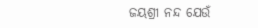ଜୟଶ୍ରୀ ନନ୍ଦ ଯେଉଁ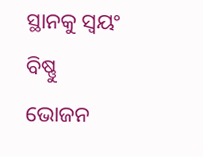ସ୍ଥାନକୁ ସ୍ବୟଂ ବିଷ୍ଣୁ ଭୋଜନ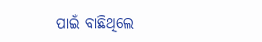ପାଇଁ ବାଛିଥିଲେ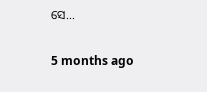ସେ…

5 months ago